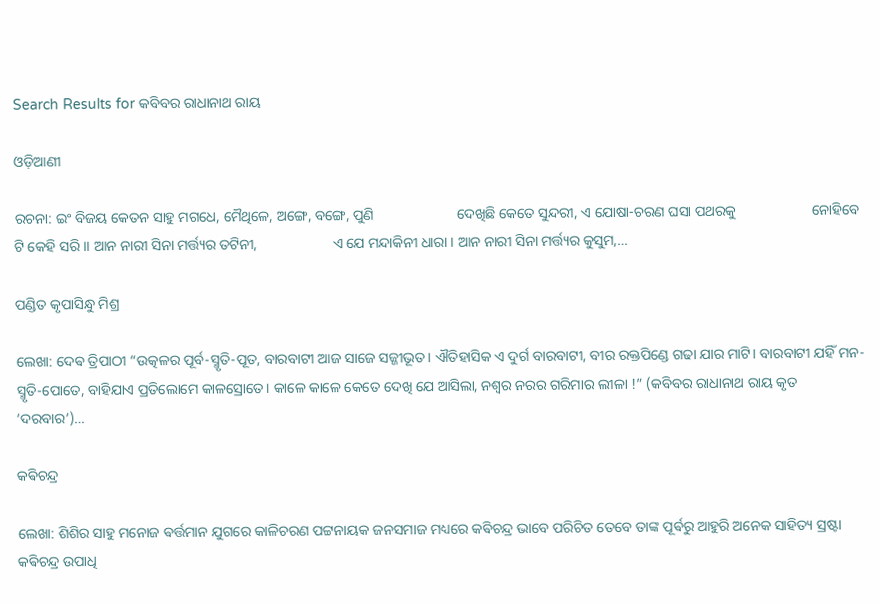Search Results for କବିବର ରାଧାନାଥ ରାୟ

ଓଡ଼ିଆଣୀ

ରଚନା: ଇଂ ବିଜୟ କେତନ ସାହୁ ମଗଧେ, ମୈଥିଳେ, ଅଙ୍ଗେ, ବଙ୍ଗେ, ପୁଣି                       ଦେଖିଛି କେତେ ସୁନ୍ଦରୀ, ଏ ଯୋଷା‐ଚରଣ ଘସା ପଥରକୁ                     ନୋହିବେ ଟି କେହି ସରି ।। ଆନ ନାରୀ ସିନା ମର୍ତ୍ତ୍ୟର ତଟିନୀ,                     ଏ ଯେ ମନ୍ଦାକିନୀ ଧାରା । ଆନ ନାରୀ ସିନା ମର୍ତ୍ତ୍ୟର କୁସୁମ,…

ପଣ୍ଡିତ କୃପାସିନ୍ଧୁ ମିଶ୍ର

ଲେଖା: ଦେଵ ତ୍ରିପାଠୀ “ଉତ୍କଳର ପୂର୍ବ-ସ୍ମୃତି-ପୂତ, ବାରବାଟୀ ଆଜ ସାଜେ ସଜ୍ଜୀଭୂତ। ଐତିହାସିକ ଏ ଦୁର୍ଗ ବାରବାଟୀ, ବୀର ରକ୍ତପିଣ୍ଡେ ଗଢା ଯାର ମାଟି। ବାରବାଟୀ ଯହିଁ ମନ-ସ୍ମୃତି-ପୋତେ, ବାହିଯାଏ ପ୍ରତିଲୋମେ କାଳସ୍ରୋତେ। କାଳେ କାଳେ କେତେ ଦେଖି ଯେ ଆସିଲା, ନଶ୍ଵର ନରର ଗରିମାର ଲୀଳା !” (କବିବର ରାଧାନାଥ ରାୟ କୃତ ‘ଦରବାର’)…

କଵିଚନ୍ଦ୍ର

ଲେଖା: ଶିଶିର ସାହୁ ମନୋଜ ଵର୍ତ୍ତମାନ ଯୁଗରେ କାଳିଚରଣ ପଟ୍ଟନାୟକ ଜନସମାଜ ମଧ୍ୟରେ କଵିଚନ୍ଦ୍ର ଭାବେ ପରିଚିତ ତେବେ ତାଙ୍କ ପୂର୍ଵରୁ ଆହୁରି ଅନେକ ସାହିତ୍ୟ ସ୍ରଷ୍ଟା କଵିଚନ୍ଦ୍ର ଉପାଧି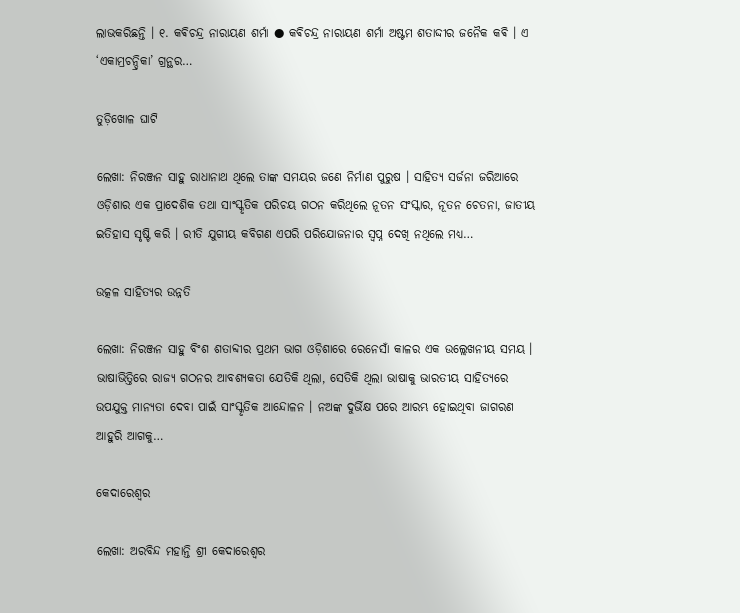ଲାଭକରିଛନ୍ତି । ୧. କଵିଚନ୍ଦ୍ର ନାରାୟଣ ଶର୍ମା ● କଵିଚନ୍ଦ୍ର ନାରାୟଣ ଶର୍ମା ଅଷ୍ଟମ ଶତାଦ୍ଦୀର ଜନୈକ କଵି । ଏ ‘ଏକାମ୍ରଚନ୍ଦ୍ରିକା’ ଗ୍ରନ୍ଥର…

ତୁଡ଼ିଖୋଳ ଘାଟି

ଲେଖା: ନିରଞ୍ଜନ ସାହୁ ରାଧାନାଥ ଥିଲେ ତାଙ୍କ ସମୟର ଜଣେ ନିର୍ମାଣ ପୁରୁଷ । ସାହିତ୍ୟ ସର୍ଜନା ଜରିଆରେ ଓଡ଼ିଶାର ଏକ ପ୍ରାଦେଶିକ ତଥା ସାଂସ୍କୃତିକ ପରିଚୟ ଗଠନ କରିଥିଲେ ନୂତନ ସଂସ୍କାର, ନୂତନ ଚେତନା, ଜାତୀୟ ଇତିହାସ ସୃଷ୍ଟି କରି । ରୀତି ଯୁଗୀୟ କବିଗଣ ଏପରି ପରିଯୋଜନାର ସ୍ଵପ୍ନ ଦେଖି ନଥିଲେ ମଧ୍ୟ…

ଉତ୍କଳ ସାହିତ୍ୟର ଉନ୍ନତି

ଲେଖା: ନିରଞ୍ଜନ ସାହୁ ବିଂଶ ଶତାବ୍ଦୀର ପ୍ରଥମ ଭାଗ ଓଡ଼ିଶାରେ ରେନେସାଁ କାଳର ଏକ ଉଲ୍ଲେଖନୀୟ ସମୟ । ଭାଷାଭିତ୍ତିରେ ରାଜ୍ୟ ଗଠନର ଆବଶ୍ୟକତା ଯେତିକି ଥିଲା, ସେତିକି ଥିଲା ଭାଷାକୁ ଭାରତୀୟ ସାହିତ୍ୟରେ ଉପଯୁକ୍ତ ମାନ୍ୟତା ଦେବା ପାଇଁ ସାଂସ୍କୃତିକ ଆନ୍ଦୋଳନ । ନଅଙ୍କ ଦୁର୍ଭିକ୍ଷ ପରେ ଆରମ୍ଭ ହୋଇଥିବା ଜାଗରଣ ଆହୁରି ଆଗକୁ…

କେଦାରେଶ୍ବର

ଲେଖା: ଅରବିନ୍ଦ ମହାନ୍ତି ଶ୍ରୀ କେଦାରେଶ୍ବର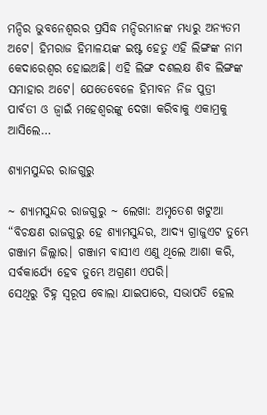ମନ୍ଦିର ଭୁବନେଶ୍ୱରର ପ୍ରସିଦ୍ଧ ମନ୍ଦିରମାନଙ୍କ ମଧ୍ୟରୁ ଅନ୍ୟତମ ଅଟେ। ହିମରାଜ ହିମାଳୟଙ୍କ ଇଷ୍ଟ ହେତୁ ଏହି ଲିଙ୍ଗଙ୍କ ନାମ କେଦାରେଶ୍ବର ହୋଇଅଛି। ଏହି ଲିଙ୍ଗ ଦଶଲକ୍ଷ ଶିବ ଲିଙ୍ଗଙ୍କ ସମାହାର ଅଟେ। ଯେତେବେଳେ ହିମାବନ ନିଜ ପୁତ୍ରୀ ପାର୍ବତୀ ଓ ଜ୍ୱାଇଁ ମହେଶ୍ୱରଙ୍କୁ ଦେଖା କରିବାକୁ ଏକାମ୍ରକୁ ଆସିଲେ…

ଶ୍ୟାମସୁନ୍ଦର ରାଜଗୁରୁ

~ ଶ୍ୟାମସୁନ୍ଦର ରାଜଗୁରୁ ~ ଲେଖା: ଅମୃତେଶ ଖଟୁଆ “ବିଚକ୍ଷଣ ରାଜଗୁରୁ ହେ ଶ୍ୟାମସୁନ୍ଦର, ଆଦ୍ୟ ଗ୍ରାଜୁଏଟ ତୁମ୍ଭେ ଗଞ୍ଜାମ ଜିଲ୍ଲାର। ଗଞ୍ଜାମ ବାସୀଏ ଏଣୁ ଥିଲେ ଆଶା କରି, ସର୍ବକାର୍ଯ୍ୟେ ହେବ ତୁମ୍ଭେ ଅଗ୍ରଣୀ ଏପରି।             ସେଥିରୁ ଚିହ୍ନ ସ୍ଵରୂପ ବୋଲା ଯାଇପାରେ, ସଭାପତି ହେଲ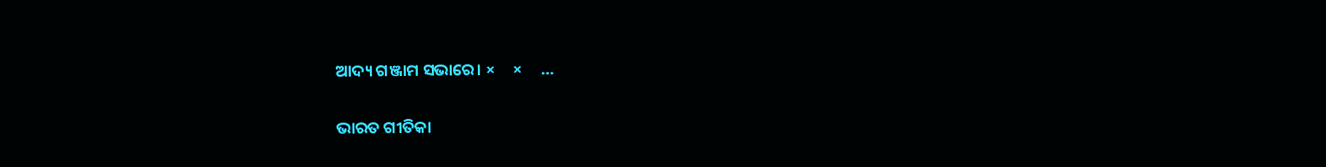ଆଦ୍ୟ ଗଞ୍ଜାମ ସଭାରେ। ×     ×     …

ଭାରତ ଗୀତିକା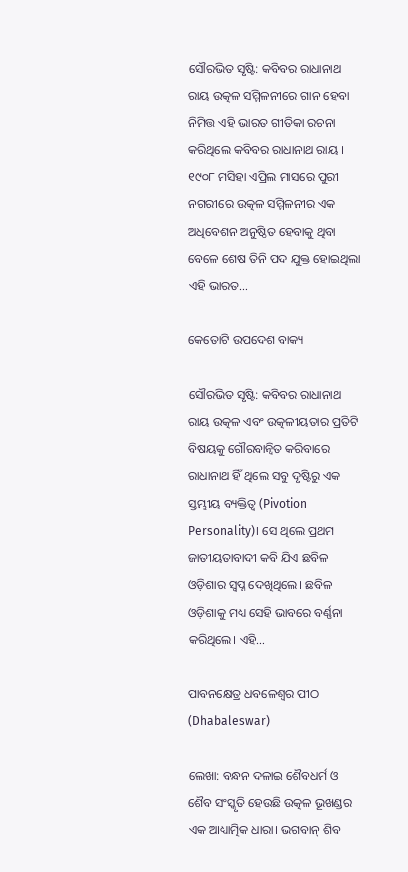ସୌରଭିତ ସୃଷ୍ଟି: କବିବର ରାଧାନାଥ ରାୟ ଉତ୍କଳ ସମ୍ମିଳନୀରେ ଗାନ ହେବା ନିମିତ୍ତ ଏହି ଭାରତ ଗୀତିକା ରଚନା କରିଥିଲେ କବିବର ରାଧାନାଥ ରାୟ । ୧୯୦୮ ମସିହା ଏପ୍ରିଲ ମାସରେ ପୁରୀ ନଗରୀରେ ଉତ୍କଳ ସମ୍ମିଳନୀର ଏକ ଅଧିବେଶନ ଅନୁଷ୍ଠିତ ହେବାକୁ ଥିବା ବେଳେ ଶେଷ ତିନି ପଦ ଯୁକ୍ତ ହୋଇଥିଲା ଏହି ଭାରତ…

କେତୋଟି ଉପଦେଶ ବାକ୍ୟ

ସୌରଭିତ ସୃଷ୍ଟି: କବିବର ରାଧାନାଥ ରାୟ ଉତ୍କଳ ଏବଂ ଉତ୍କଳୀୟତାର ପ୍ରତିଟି ବିଷୟକୁ ଗୌରବାନ୍ଵିତ କରିବାରେ ରାଧାନାଥ ହିଁ ଥିଲେ ସବୁ ଦୃଷ୍ଟିରୁ ଏକ ସ୍ତମ୍ଭୀୟ ବ୍ୟକ୍ତିତ୍ଵ (Pivotion Personality)। ସେ ଥିଲେ ପ୍ରଥମ ଜାତୀୟତାବାଦୀ କବି ଯିଏ ଛବିଳ ଓଡ଼ିଶାର ସ୍ଵପ୍ନ ଦେଖିଥିଲେ। ଛବିଳ ଓଡ଼ିଶାକୁ ମଧ୍ୟ ସେହି ଭାବରେ ବର୍ଣ୍ଣନା କରିଥିଲେ। ଏହି…

ପାବନକ୍ଷେତ୍ର ଧବଳେଶ୍ଵର ପୀଠ (Dhabaleswar)

ଲେଖା: ବନ୍ଧନ ଦଳାଇ ଶୈବଧର୍ମ ଓ ଶୈବ ସଂସ୍କୃତି ହେଉଛି ଉତ୍କଳ ଭୂଖଣ୍ଡର ଏକ ଆଧ୍ୟାତ୍ମିକ ଧାରା। ଭଗବାନ୍ ଶିବ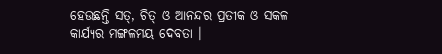ହେଉଛନ୍ତି ସତ୍, ଚିତ୍ ଓ ଆନନ୍ଦର ପ୍ରତୀକ ଓ ସକଳ କାର୍ଯ୍ୟର ମଙ୍ଗଳମୟ ଦେବତା ।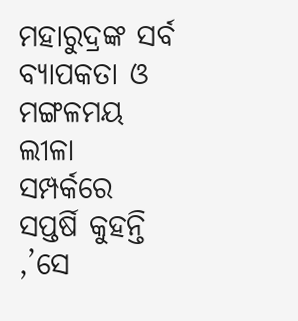ମହାରୁଦ୍ରଙ୍କ ସର୍ବ ବ୍ୟାପକତା ଓ ମଙ୍ଗଳମୟ ଲୀଳା ସମ୍ପର୍କରେ ସପ୍ତର୍ଷି କୁହନ୍ତି ,’ସେ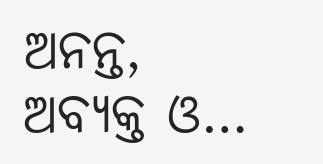ଅନନ୍ତ, ଅବ୍ୟକ୍ତ ଓ…